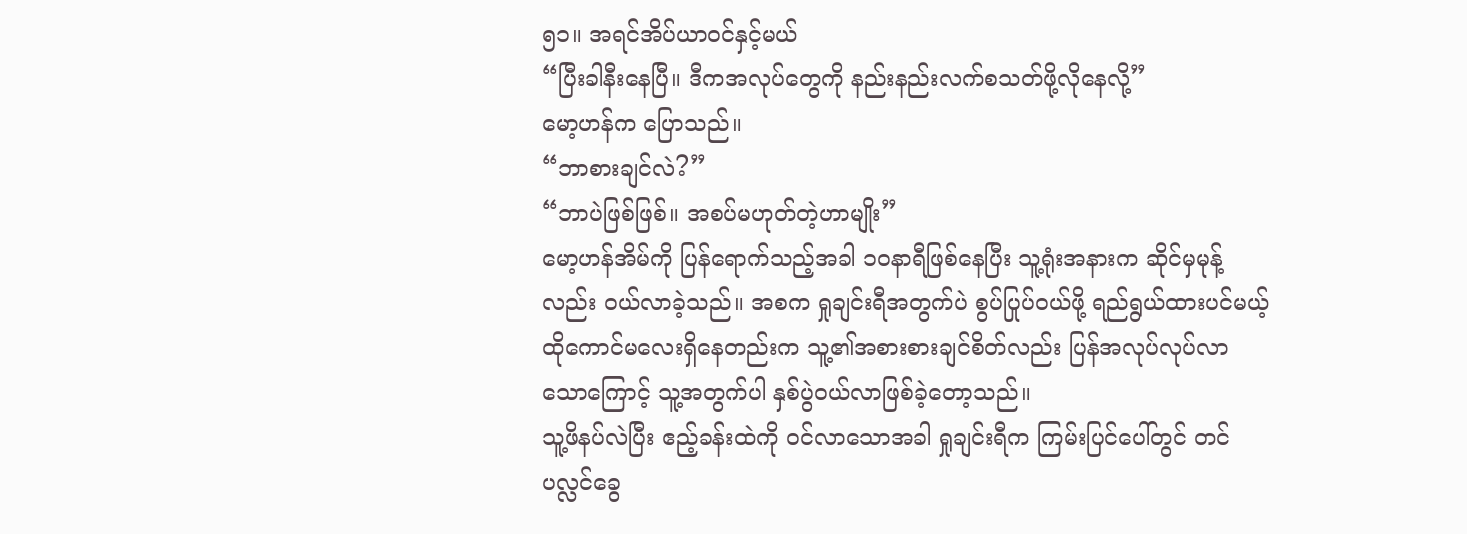၅၁။ အရင်အိပ်ယာဝင်နှင့်မယ်
“ပြီးခါနီးနေပြီ။ ဒီကအလုပ်တွေကို နည်းနည်းလက်စသတ်ဖို့လိုနေလို့”
မော့ဟန်က ပြောသည်။
“ဘာစားချင်လဲ?”
“ဘာပဲဖြစ်ဖြစ်။ အစပ်မဟုတ်တဲ့ဟာမျိုး”
မော့ဟန်အိမ်ကို ပြန်ရောက်သည့်အခါ ၁၀နာရီဖြစ်နေပြီး သူ့ရုံးအနားက ဆိုင်မှမုန့်လည်း ဝယ်လာခဲ့သည်။ အစက ရှုချင်းရီအတွက်ပဲ စွပ်ပြုပ်ဝယ်ဖို့ ရည်ရွယ်ထားပင်မယ့် ထိုကောင်မလေးရှိနေတည်းက သူ့၏အစားစားချင်စိတ်လည်း ပြန်အလုပ်လုပ်လာသောကြောင့် သူ့အတွက်ပါ နှစ်ပွဲဝယ်လာဖြစ်ခဲ့တော့သည်။
သူ့ဖိနပ်လဲပြီး ဧည့်ခန်းထဲကို ဝင်လာသောအခါ ရှုချင်းရီက ကြမ်းပြင်ပေါ်တွင် တင်ပလ္လင်ခွေ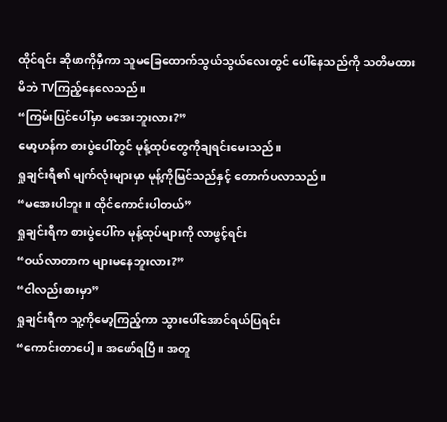ထိုင်ရင်း ဆိုဖာကိုမှီကာ သူမခြေထောက်သွယ်သွယ်လေးတွင် ပေါ်နေသည်ကို သတိမထားမိဘဲ TVကြည့်နေလေသည်။
“ကြမ်းပြင်ပေါ်မှာ မအေးဘူးလား?”
မော့ဟန်က စားပွဲပေါ်တွင် မုန့်ထုပ်တွေကိုချရင်းမေးသည်။
ရှုချင်းရီ၏ မျက်လုံးများမှာ မုန့်ကိုမြင်သည်နှင့် တောက်ပလာသည်။
“မအေးပါဘူး။ ထိုင်ကောင်းပါတယ်”
ရှုချင်းရီက စားပွဲပေါ်က မုန့်ထုပ်များကို လာဖွင့်ရင်း
“ဝယ်လာတာက များမနေဘူးလား?”
“ငါလည်းစားမှာ”
ရှုချင်းရီက သူ့ကိုမော့ကြည့်ကာ သွားပေါ်အောင်ရယ်ပြရင်း
“ကောင်းတာပေါ့။ အဖော်ရပြီ။ အတူ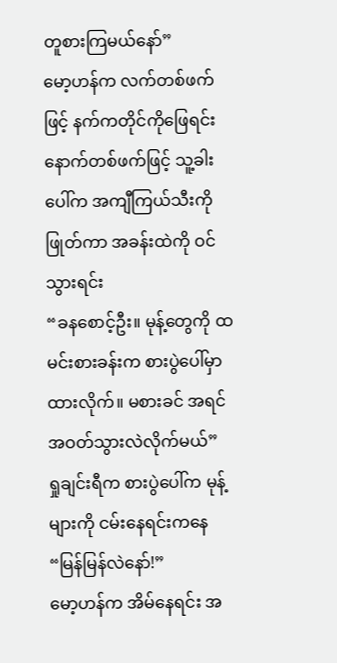တူစားကြမယ်နော်”
မော့ဟန်က လက်တစ်ဖက်ဖြင့် နက်ကတိုင်ကိုဖြေရင်း နောက်တစ်ဖက်ဖြင့် သူ့ခါးပေါ်က အကျီကြယ်သီးကို ဖြုတ်ကာ အခန်းထဲကို ဝင်သွားရင်း
“ခနစောင့်ဦး။ မုန့်တွေကို ထမင်းစားခန်းက စားပွဲပေါ်မှာထားလိုက်။ မစားခင် အရင်အဝတ်သွားလဲလိုက်မယ်”
ရှုချင်းရီက စားပွဲပေါ်က မုန့်များကို ငမ်းနေရင်းကနေ
“မြန်မြန်လဲနော်!”
မော့ဟန်က အိမ်နေရင်း အ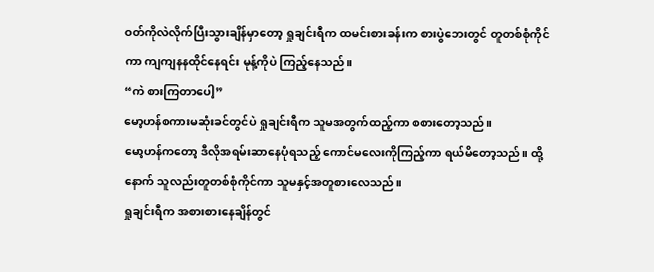ဝတ်ကိုလဲလိုက်ပြီးသွားချိန်မှာတော့ ရှုချင်းရီက ထမင်းစားခန်းက စားပွဲဘေးတွင် တူတစ်စုံကိုင်ကာ ကျကျနနထိုင်နေရင်း မုန့်ကိုပဲ ကြည့်နေသည်။
“ကဲ စားကြတာပေါ့”
မော့ဟန်စကားမဆုံးခင်တွင်ပဲ ရှုချင်းရီက သူမအတွက်ထည့်ကာ စစားတော့သည်။
မော့ဟန်ကတော့ ဒီလိုအရမ်းဆာနေပုံရသည့် ကောင်မလေးကိုကြည့်ကာ ရယ်မိတော့သည်။ ထို့နောက် သူလည်းတူတစ်စုံကိုင်ကာ သူမနှင့်အတူစားလေသည်။
ရှုချင်းရီက အစားစားနေချိန်တွင်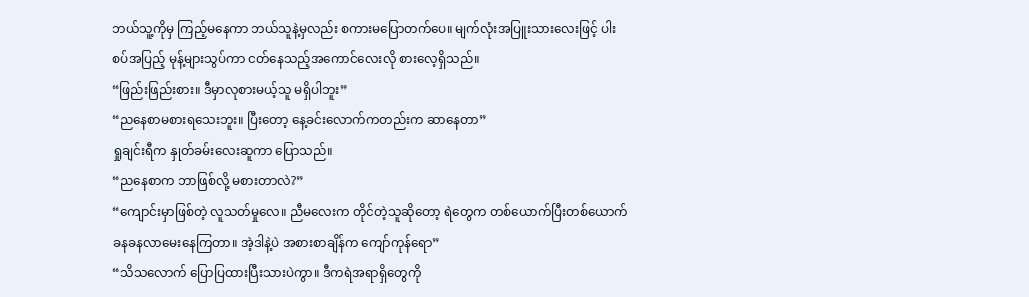ဘယ်သူ့ကိုမှ ကြည့်မနေကာ ဘယ်သူနဲ့မှလည်း စကားမပြောတက်ပေ။ မျက်လုံးအပြူးသားလေးဖြင့် ပါးစပ်အပြည့် မုန့်များသွပ်ကာ ငတ်နေသည့်အကောင်လေးလို စားလေ့ရှိသည်။
“ဖြည်းဖြည်းစား။ ဒီမှာလုစားမယ့်သူ မရှိပါဘူး”
“ညနေစာမစားရသေးဘူး။ ပြီးတော့ နေ့ခင်းလောက်ကတည်းက ဆာနေတာ”
ရှုချင်းရီက နှုတ်ခမ်းလေးဆူကာ ပြောသည်။
“ညနေစာက ဘာဖြစ်လို့ မစားတာလဲ?”
“ကျောင်းမှာဖြစ်တဲ့ လူသတ်မှုလေ။ ညီမလေးက တိုင်တဲ့သူဆိုတော့ ရဲတွေက တစ်ယောက်ပြီးတစ်ယောက် ခနခနလာမေးနေကြတာ။ အဲ့ဒါနဲ့ပဲ အစားစာချိန်က ကျော်ကုန်ရော”
“သိသလောက် ပြောပြထားပြီးသားပဲကွာ။ ဒီကရဲအရာရှိတွေကို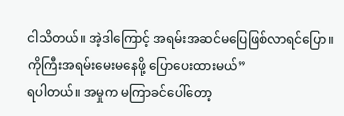ငါသိတယ်။ အဲ့ဒါကြောင့် အရမ်းအဆင်မပြေဖြစ်လာရင်ပြော။ ကိုကြီးအရမ်းမေးမနေဖို့ ပြောပေးထားမယ်”
ရပါတယ်။ အမှုက မကြာခင်ပေါ်တော့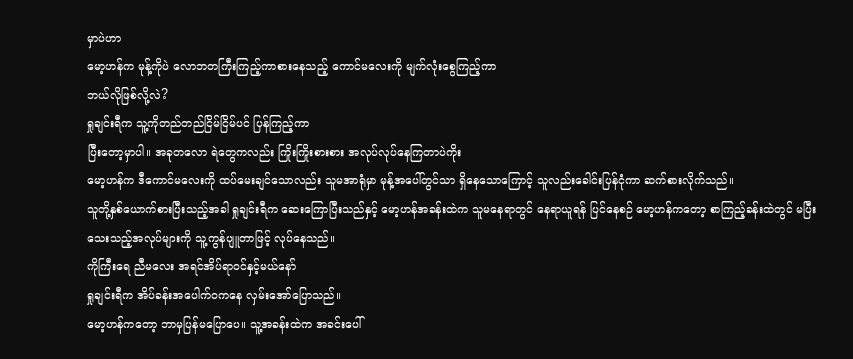မှာပဲဟာ
မော့ဟန်က မုန့်ကိုပဲ လောဘတကြီးကြည့်ကာစားနေသည့် ကောင်မလေးကို မျက်လုံးစွေကြည့်ကာ
ဘယ်လိုဖြစ်လို့လဲ?
ရှုချင်းရီက သူ့ကိုတည်တည်ငြိမ်ငြိမ်ပင် ပြန်ကြည့်ကာ
ပြီးတော့မှာပါ။ အခုတလော ရဲတွေကလည်း ကြိုးကြိုးစားစား အလုပ်လုပ်နေကြတာပဲကိုး
မော့ဟန်က ဒီကောင်မလေးကို ထပ်မေးချင်သောလည်း သူမအာရုံမှာ မုန့်အပေါ်တွင်သာ ရှိနေသောကြောင့် သူလည်းခေါင်းပြန်ငုံကာ ဆက်စားလိုက်သည်။
သူတို့နှစ်ယောက်စားပြီးသည့်အခါ ရှုချင်းရီက ဆေးကြောပြီးသည်နှင့် မော့ဟန်အခန်းထဲက သူမနေရာတွင် နေရာယူရန် ပြင်နေစဉ် မော့ဟန်ကတော့ စာကြည့်ခန်းထဲတွင် မပြီးသေးသည့်အလုပ်များကို သူ့ကွန်ပျူတာဖြင့် လုပ်နေသည်။
ကိုကြီးရေ ညီမလေး အရင်အိပ်ရာဝင်နှင့်မယ်နော်
ရှုချင်းရီက အိပ်ခန်းအပေါက်ဝကနေ လှမ်းအော်ပြောသည်။
မော့ဟန်ကတော့ ဘာမှပြန်မပြောပေ။ သူ့အခန်းထဲက အခင်းပေါ်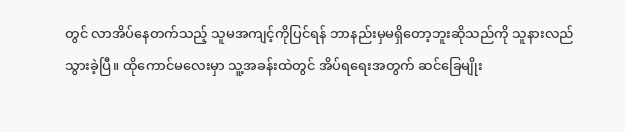တွင် လာအိပ်နေတက်သည့် သူမအကျင့်ကိုပြင်ရန် ဘာနည်းမှမရှိတော့ဘူးဆိုသည်ကို သူနားလည်သွားခဲ့ပြီ။ ထိုကောင်မလေးမှာ သူ့အခန်းထဲတွင် အိပ်ရရေးအတွက် ဆင်ခြေမျိုး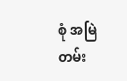စုံ အမြဲတမ်း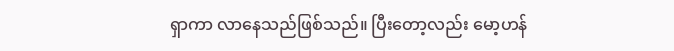ရှာကာ လာနေသည်ဖြစ်သည်။ ပြီးတော့လည်း မော့ဟန်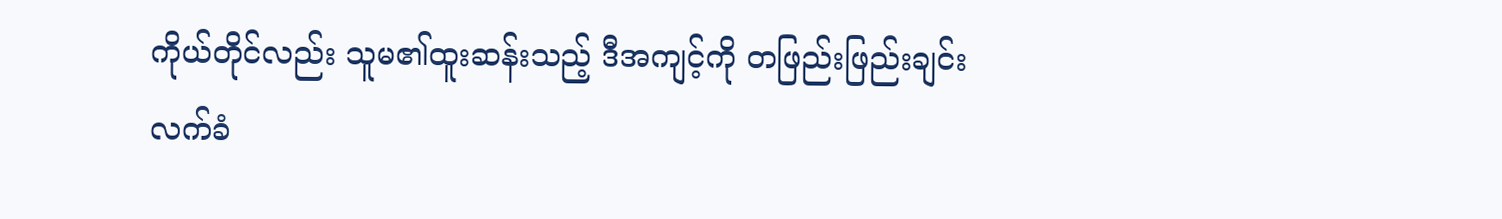ကိုယ်တိုင်လည်း သူမ၏ထူးဆန်းသည့် ဒီအကျင့်ကို တဖြည်းဖြည်းချင်း လက်ခံ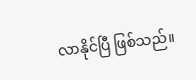လာနိုင်ပြီ ဖြစ်သည်။